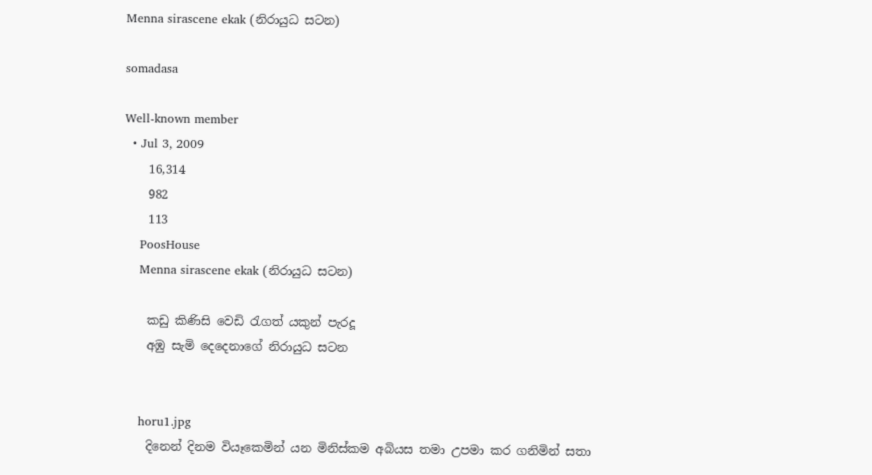Menna sirascene ekak (නිරායුධ සටන)

somadasa

Well-known member
  • Jul 3, 2009
    16,314
    982
    113
    PoosHouse
    Menna sirascene ekak (නිරායුධ සටන)

    කඩු කිණිසි වෙඩි රැගත් යකුන් පැරදූ
    අඹු සැමි දෙදෙනාගේ නිරායුධ සටන


    horu1.jpg
    දිනෙන් දිනම වියෑකෙමින් යන මිනිස්‌කම අබියස තමා උපමා කර ගනිමින් සතා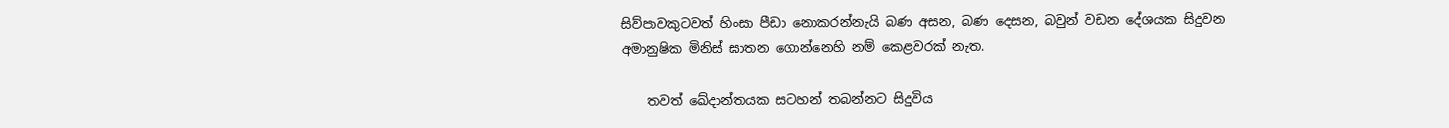සිව්පාවකුටවත් හිංසා පීඩා නොකරන්නැයි බණ අසන, බණ දෙසන, බවුන් වඩන දේශයක සිදුවන අමානුෂික මිනිස්‌ ඝාතන ගොන්නෙහි නම් කෙළවරක්‌ නැත.

    තවත් ඛේදාන්තයක සටහන් තබන්නට සිදුවිය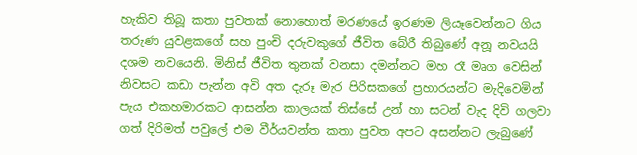හැකිව තිබූ කතා පුවතක්‌ නොහොත් මරණයේ ඉරණම ලියෑවෙන්නට ගිය තරුණ යුවළකගේ සහ පුංචි දරුවකුගේ ජීවිත බේරී තිබුණේ අනූ නවයයි දශම නවයෙනි. මිනිස්‌ ජීවිත තුනක්‌ වනසා දමන්නට මහ රෑ මෘග වෙසින් නිවසට කඩා පැන්න අවි අත දැරූ මැර පිරිසකගේ ප්‍රහාරයන්ට මැදිවෙමින් පැය එකහමාරකට ආසන්න කාලයක්‌ තිස්‌සේ උන් හා සටන් වැද දිවි ගලවා ගත් දිරිමත් පවුලේ එම වීර්යවන්ත කතා පුවත අපට අසන්නට ලැබුණේ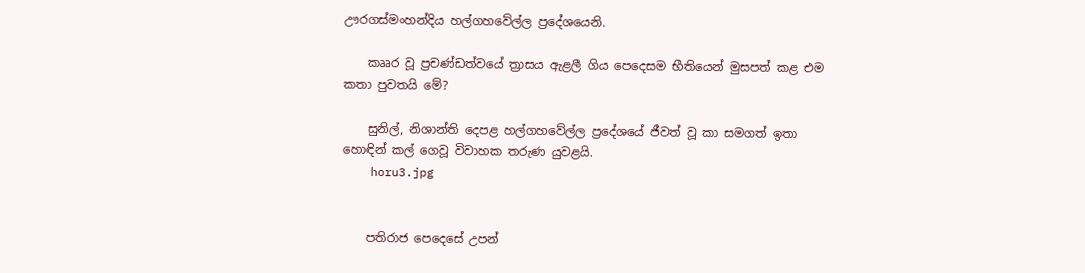ඌරගස්‌මංහන්දිය හල්ගහවේල්ල ප්‍රදේශයෙනි.

    කෲර වූ ප්‍රචණ්‌ඩත්වයේ ත්‍රාසය ඇළලී ගිය පෙදෙසම භීතියෙන් මුසපත් කළ එම කතා පුවතයි මේ?

    සුනිල්, නිශාන්ති දෙපළ හල්ගහවේල්ල ප්‍රදේශයේ ජීවත් වූ කා සමගත් ඉතා හොඳින් කල් ගෙවූ විවාහක තරුණ යුවළයි.
    horu3.jpg


    පතිරාජ පෙදෙසේ උපන්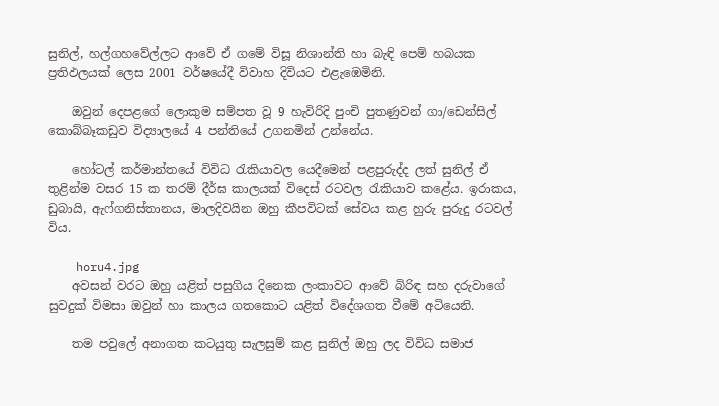සුනිල්, හල්ගහවේල්ලට ආවේ ඒ ගමේ විසූ නිශාන්ති හා බැඳි පෙම් හබයක ප්‍රතිඵලයක්‌ ලෙස 2001 වර්ෂයේදී විවාහ දිවියට එළැඹෙමිනි.

    ඔවුන් දෙපළගේ ලොකුම සම්පත වූ 9 හැවිරිදි පුංචි පුතණුවන් ගා/ඩෙන්සිල් කොබ්බෑකඩුව විද්‍යාලයේ 4 පන්තියේ උගනමින් උන්නේය.

    හෝටල් කර්මාන්තයේ විවිධ රැකියාවල යෙදීමෙන් පළපුරුද්ද ලත් සුනිල් ඒ තුළින්ම වසර 15 ක තරම් දීර්ඝ කාලයක්‌ විදෙස්‌ රටවල රැකියාව කළේය. ඉරාකය, ඩුබායි, ඇෆ්ගනිස්‌තානය, මාලදිවයින ඔහු කීපවිටක්‌ සේවය කළ හුරු පුරුදු රටවල් විය.

    horu4.jpg
    අවසන් වරට ඔහු යළිත් පසුගිය දිනෙක ලංකාවට ආවේ බිරිඳ සහ දරුවාගේ සුවදුක්‌ විමසා ඔවුන් හා කාලය ගතකොට යළිත් විදේශගත වීමේ අටියෙනි.

    තම පවුලේ අනාගත කටයුතු සැලසුම් කළ සුනිල් ඔහු ලද විවිධ සමාජ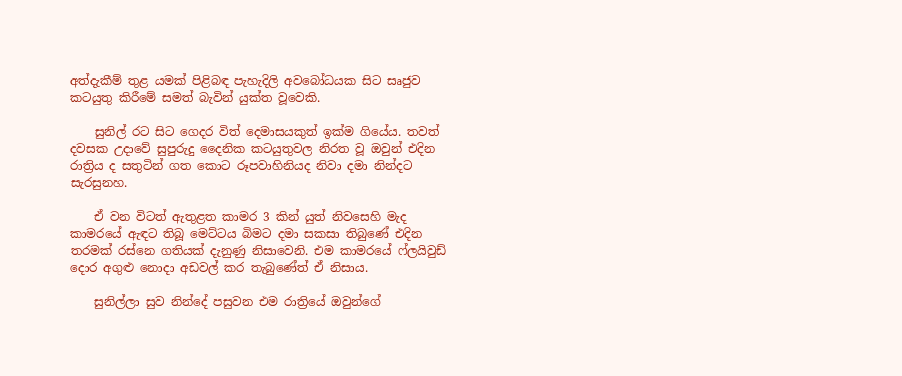අත්දැකීම් තුළ යමක්‌ පිළිබඳ පැහැදිලි අවබෝධයක සිට සෘජුව කටයුතු කිරීමේ සමත් බැවින් යුක්‌ත වූවෙකි.

    සුනිල් රට සිට ගෙදර විත් දෙමාසයකුත් ඉක්‌ම ගියේය. තවත් දවසක උදාවේ සුපුරුදු දෛනික කටයුතුවල නිරත වූ ඔවුන් එදින රාත්‍රිය ද සතුටින් ගත කොට රූපවාහිනියද නිවා දමා නින්දට සැරසුනහ.

    ඒ වන විටත් ඇතුළත කාමර 3 කින් යුත් නිවසෙහි මැද කාමරයේ ඇඳට තිබූ මෙට්‌ටය බිමට දමා සකසා තිබුණේ එදින තරමක්‌ රස්‌නෙ ගතියක්‌ දැනුණු නිසාවෙනි. එම කාමරයේ ෆ්ලයිවුඩ් දොර අගුළු නොදා අඩවල් කර තැබුණේත් ඒ නිසාය.

    සුනිල්ලා සුව නින්දේ පසුවන එම රාත්‍රියේ ඔවුන්ගේ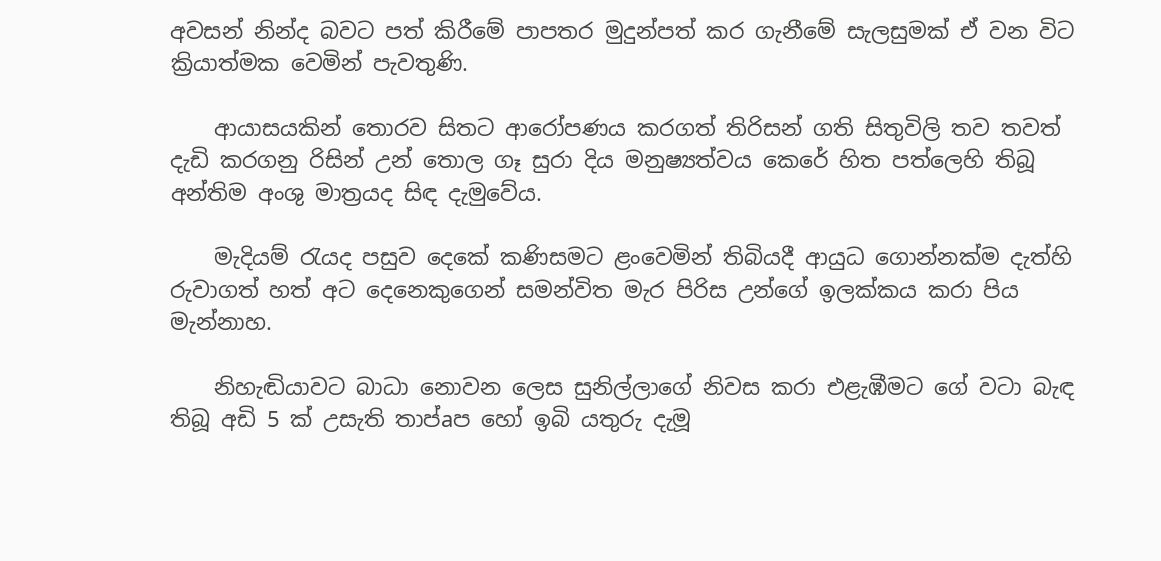අවසන් නින්ද බවට පත් කිරීමේ පාපතර මුදුන්පත් කර ගැනීමේ සැලසුමක්‌ ඒ වන විට ක්‍රියාත්මක වෙමින් පැවතුණි.

    ආයාසයකින් තොරව සිතට ආරෝපණය කරගත් තිරිසන් ගති සිතුවිලි තව තවත් දැඩි කරගනු රිසින් උන් තොල ගෑ සුරා දිය මනුෂ්‍යත්වය කෙරේ හිත පත්ලෙහි තිබූ අන්තිම අංශු මාත්‍රයද සිඳ දැමුවේය.

    මැදියම් රැයද පසුව දෙකේ කණිසමට ළංවෙමින් තිබියදී ආයුධ ගොන්නක්‌ම දැත්හි රුවාගත් හත් අට දෙනෙකුගෙන් සමන්විත මැර පිරිස උන්ගේ ඉලක්‌කය කරා පිය මැන්නාහ.

    නිහැඬියාවට බාධා නොවන ලෙස සුනිල්ලාගේ නිවස කරා එළැඹීමට ගේ වටා බැඳ තිබූ අඩි 5 ක්‌ උසැති තාප්aප හෝ ඉබි යතුරු දැමූ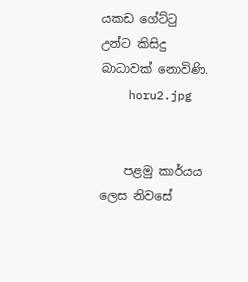යකඩ ගේට්‌ටු උන්ට කිසිදු බාධාවක්‌ නොවිණි.
    horu2.jpg


    පළමු කාර්යය ලෙස නිවසේ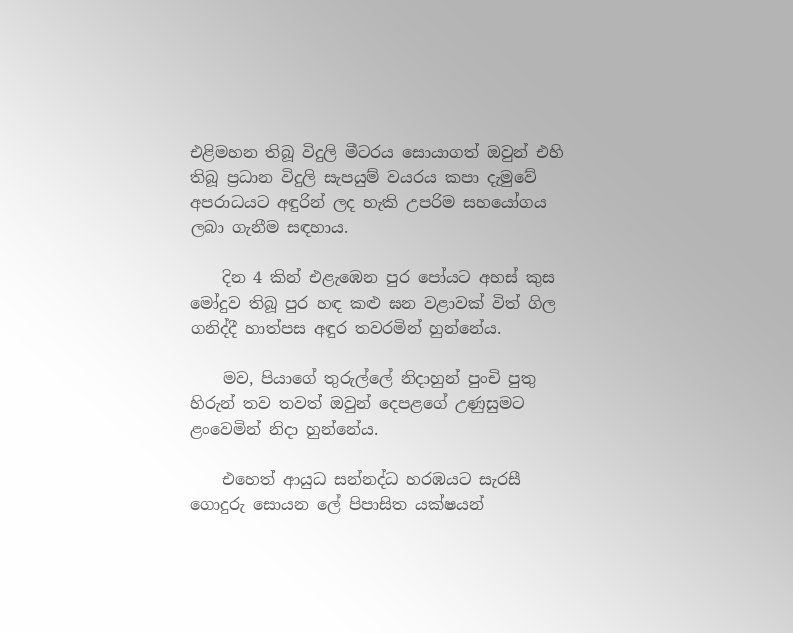එළිමහන තිබූ විදුලි මීටරය සොයාගත් ඔවුන් එහි තිබූ ප්‍රධාන විදුලි සැපයුම් වයරය කපා දැමුවේ අපරාධයට අඳුරින් ලද හැකි උපරිම සහයෝගය ලබා ගැනීම සඳහාය.

    දින 4 කින් එළැඹෙන පුර පෝයට අහස්‌ කුස මෝදුව තිබූ පුර හඳ කළු ඝන වළාවක්‌ විත් ගිල ගනිද්දී හාත්පස අඳුර තවරමින් හුන්නේය.

    මව, පියාගේ තුරුල්ලේ නිදාහුන් පුංචි පුතු හිරුන් තව තවත් ඔවුන් දෙපළගේ උණුසුමට ළංවෙමින් නිදා හුන්නේය.

    එහෙත් ආයුධ සන්නද්ධ හරඹයට සැරසී ගොදුරු සොයන ලේ පිපාසිත යක්‌ෂයන්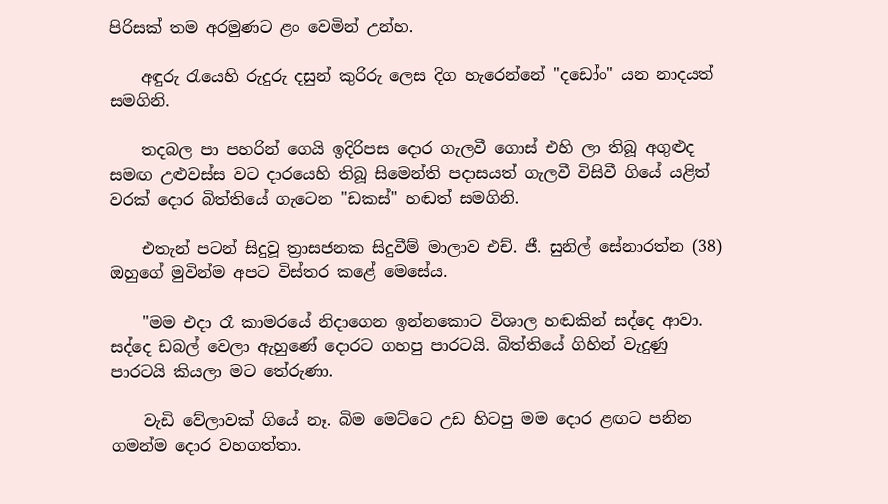පිරිසක්‌ තම අරමුණට ළං වෙමින් උන්හ.

    අඳුරු රැයෙහි රුදුරු දසුන් කුරිරු ලෙස දිග හැරෙන්නේ "දඩෝං" යන නාදයත් සමගිනි.

    තදබල පා පහරින් ගෙයි ඉදිරිපස දොර ගැලවී ගොස්‌ එහි ලා තිබූ අගුළුද සමඟ උළුවස්‌ස වට දාරයෙහි තිබූ සිමෙන්ති පදාසයත් ගැලවී විසිවී ගියේ යළිත් වරක්‌ දොර බිත්තියේ ගැටෙන "ඩකස්‌" හඬත් සමගිනි.

    එතැන් පටන් සිදුවූ ත්‍රාසජනක සිදුවීම් මාලාව එච්. ජී. සුනිල් සේනාරත්න (38) ඔහුගේ මුවින්ම අපට විස්‌තර කළේ මෙසේය.

    "මම එදා රෑ කාමරයේ නිදාගෙන ඉන්නකොට විශාල හඬකින් සද්දෙ ආවා. සද්දෙ ඩබල් වෙලා ඇහුණේ දොරට ගහපු පාරටයි. බිත්තියේ ගිහින් වැදුණු පාරටයි කියලා මට තේරුණා.

    වැඩි වේලාවක්‌ ගියේ නෑ. බිම මෙට්‌ටෙ උඩ හිටපු මම දොර ළඟට පනින ගමන්ම දොර වහගත්තා.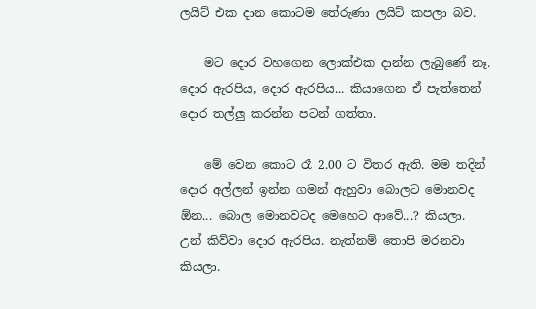ලයිට්‌ එක දාන කොටම තේරුණා ලයිට්‌ කපලා බව.

    මට දොර වහගෙන ලොක්‌එක දාන්න ලැබුණේ නෑ. දොර ඇරපිය, දොර ඇරපිය... කියාගෙන ඒ පැත්තෙන් දොර තල්ලු කරන්න පටන් ගත්තා.

    මේ වෙන කොට රෑ 2.00 ට විතර ඇති. මම තදින් දොර අල්ලන් ඉන්න ගමන් ඇහුවා බොලට මොනවද ඕන... බොල මොනවටද මෙහෙට ආවේ...? කියලා. උන් කිව්වා දොර ඇරපිය. නැත්නම් තොපි මරනවා කියලා.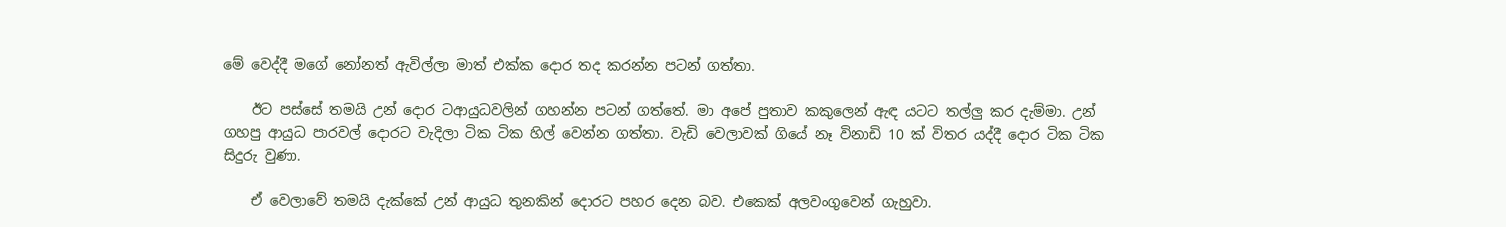මේ වෙද්දී මගේ නෝනත් ඇවිල්ලා මාත් එක්‌ක දොර තද කරන්න පටන් ගත්තා.

    ඊට පස්‌සේ තමයි උන් දොර ටආයුධවලින් ගහන්න පටන් ගත්තේ. මා අපේ පුතාව කකුලෙන් ඇඳ යටට තල්ලු කර දැම්මා. උන් ගහපු ආයුධ පාරවල් දොරට වැදිලා ටික ටික හිල් වෙන්න ගත්තා. වැඩි වෙලාවක්‌ ගියේ නෑ විනාඩි 10 ක්‌ විතර යද්දී දොර ටික ටික සිදුරු වුණා.

    ඒ වෙලාවේ තමයි දැක්‌කේ උන් ආයුධ තුනකින් දොරට පහර දෙන බව. එකෙක්‌ අලවංගුවෙන් ගැහුවා.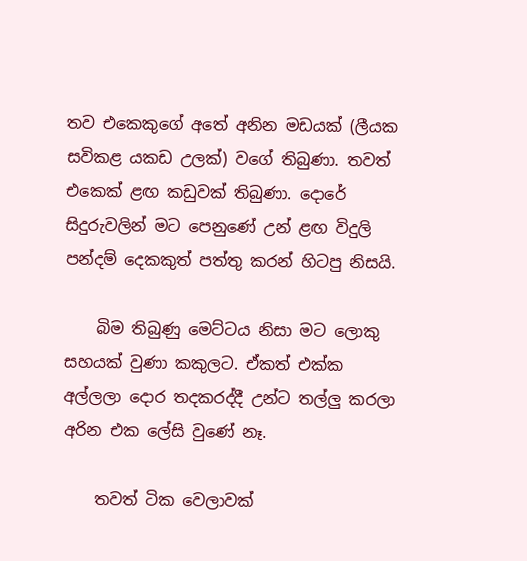තව එකෙකුගේ අතේ අනින මඩයක්‌ (ලීයක සවිකළ යකඩ උලක්‌) වගේ තිබුණා. තවත් එකෙක්‌ ළඟ කඩුවක්‌ තිබුණා. දොරේ සිදුරුවලින් මට පෙනුණේ උන් ළඟ විදුලි පන්දම් දෙකකුත් පත්තු කරන් හිටපු නිසයි.

    බිම තිබුණු මෙට්‌ටය නිසා මට ලොකු සහයක්‌ වුණා කකුලට. ඒකත් එක්‌ක අල්ලලා දොර තදකරද්දී උන්ට තල්ලු කරලා අරින එක ලේසි වුණේ නෑ.

    තවත් ටික වෙලාවක්‌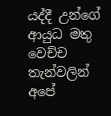යද්දී උන්ගේ ආයුධ මතු වෙච්ච තැන්වලින් අපේ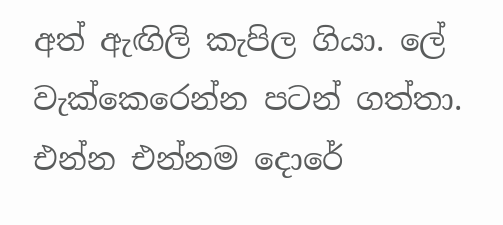අත් ඇඟිලි කැපිල ගියා. ලේ වැක්‌කෙරෙන්න පටන් ගත්තා. එන්න එන්නම දොරේ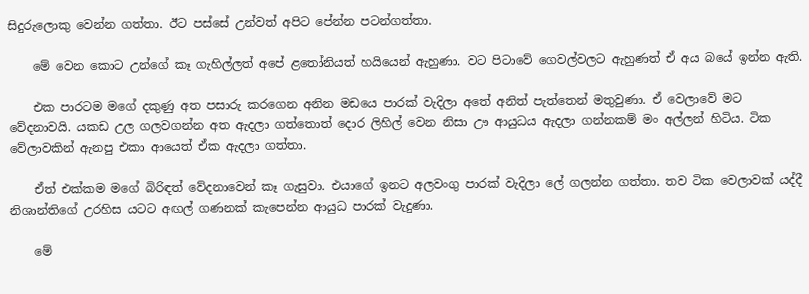සිදුරුලොකු වෙන්න ගත්තා. ඊට පස්‌සේ උන්වත් අපිට පේන්න පටන්ගත්තා.

    මේ වෙන කොට උන්ගේ කෑ ගැහිල්ලත් අපේ ළතෝනියත් හයියෙන් ඇහුණා. වට පිටාවේ ගෙවල්වලට ඇහුණත් ඒ අය බයේ ඉන්න ඇති.

    එක පාරටම මගේ දකුණු අත පසාරු කරගෙන අනින මඩයෙ පාරක්‌ වැදිලා අතේ අනිත් පැත්තෙන් මතුවුණා. ඒ වෙලාවේ මට වේදනාවයි. යකඩ උල ගලවගන්න අත ඇදලා ගත්තොත් දොර ලිහිල් වෙන නිසා ඌ ආයුධය ඇදලා ගන්නකම් මං අල්ලන් හිටිය. ටික වේලාවකින් ඇනපු එකා ආයෙත් ඒක ඇදලා ගත්තා.

    ඒත් එක්‌කම මගේ බිරිඳත් වේදනාවෙන් කෑ ගැසුවා. එයාගේ ඉනට අලවංගු පාරක්‌ වැදිලා ලේ ගලන්න ගත්තා. තව ටික වෙලාවක්‌ යද්දී නිශාන්තිගේ උරහිස යටට අඟල් ගණනක්‌ කැපෙන්න ආයුධ පාරක්‌ වැදුණා.

    මේ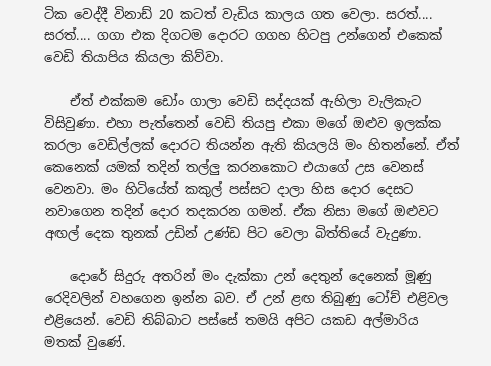ටික වෙද්දී විනාඩ් 20 කටත් වැඩිය කාලය ගත වෙලා. සරත්.... සරත්.... ගගා එක දිගටම දොරට ගගහ හිටපු උන්ගෙන් එකෙක්‌ වෙඩි තියාපිය කියලා කිව්වා.

    ඒත් එක්‌කම ඩෝං ගාලා වෙඩි සද්දයක්‌ ඇහිලා වැලිකැට විසිවුණා. එහා පැත්තෙන් වෙඩි තියපු එකා මගේ ඔළුව ඉලක්‌ක කරලා වෙඩිල්ලක්‌ දොරට තියන්න ඇති කියලයි මං හිතන්නේ. ඒත් කෙනෙක්‌ යමක්‌ තදින් තල්ලු කරනකොට එයාගේ උස වෙනස්‌ වෙනවා. මං හිටියේත් කකුල් පස්‌සට දාලා හිස දොර දෙසට නවාගෙන තදින් දොර තදකරන ගමන්. ඒක නිසා මගේ ඔළුවට අඟල් දෙක තුනක්‌ උඩින් උණ්‌ඩ පිට වෙලා බිත්තියේ වැදුණා.

    දොරේ සිදුරු අතරින් මං දැක්‌කා උන් දෙතුන් දෙනෙක්‌ මූණු රෙදිවලින් වහගෙන ඉන්න බව. ඒ උන් ළඟ තිබුණු ටෝච් එළිවල එළියෙන්. වෙඩි තිබ්බාට පස්‌සේ තමයි අපිට යකඩ අල්මාරිය මතක්‌ වුණේ.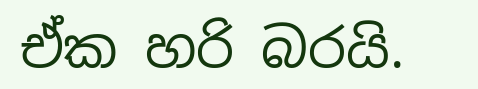ඒක හරි බරයි.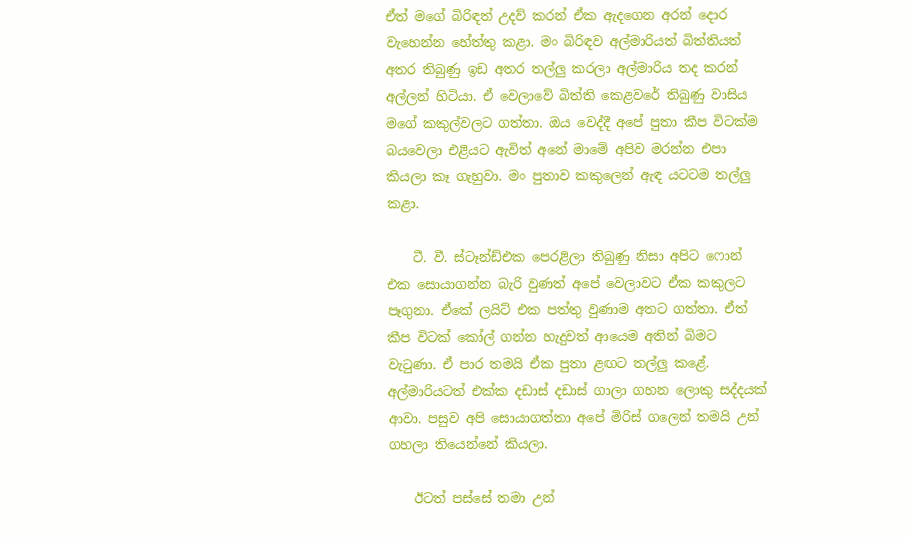ඒත් මගේ බිරිඳත් උදව් කරන් ඒක ඇදගෙන අරන් දොර වැහෙන්න හේත්තු කළා. මං බිරිඳව අල්මාරියත් බිත්තියත් අතර තිබුණු ඉඩ අතර තල්ලු කරලා අල්මාරිය තද කරන් අල්ලන් හිටියා. ඒ වෙලාවේ බිත්ති කෙළවරේ තිබුණු වාසිය මගේ කකුල්වලට ගත්තා. ඔය වෙද්දී අපේ පුතා කීප විටක්‌ම බයවෙලා එළියට ඇවිත් අනේ මාමේ අපිව මරන්න එපා කියලා කෑ ගැහුවා. මං පුතාව කකුලෙන් ඇඳ යටටම තල්ලු කළා.

    ටී. වී. ස්‌ටෑන්ඩ්එක පෙරළිලා තිබුණු නිසා අපිට ෆොන් එක සොයාගන්න බැරි වුණත් අපේ වෙලාවට ඒක කකුලට පෑගුනා. ඒකේ ලයිට්‌ එක පත්තු වුණාම අතට ගත්තා. ඒත් කීප විටක්‌ කෝල් ගන්න හැදුවත් ආයෙම අතින් බිමට වැටුණා. ඒ පාර තමයි ඒක පුතා ළඟට තල්ලු කළේ. අල්මාරියටත් එක්‌ක දඩාස්‌ දඩාස්‌ ගාලා ගහන ලොකු සද්දයක්‌ ආවා. පසුව අපි සොයාගත්තා අපේ මිරිස්‌ ගලෙන් තමයි උන් ගහලා තියෙන්නේ කියලා.

    ඊටත් පස්‌සේ තමා උන්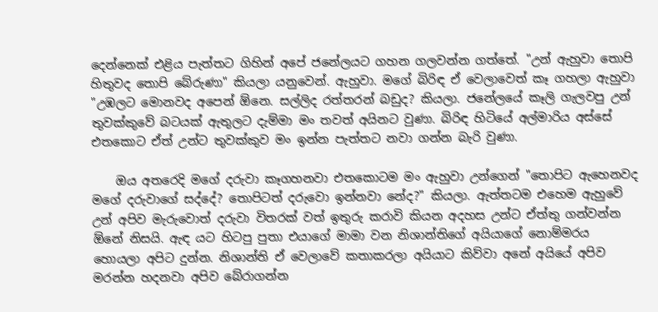දෙන්නෙක්‌ එළිය පැත්තට ගිහින් අපේ ජනේලයට ගහන ගලවන්න ගත්තේ. "උන් ඇහුවා තොපි හිතුවද තොපි බේරුණා" කියලා යනුවෙන්. ඇහුවා. මගේ බිරිඳ ඒ වෙලාවෙත් කෑ ගහලා ඇහුවා "උඹලට මොනවද අපෙන් ඕනෙ. සල්ලිද රත්තරන් බඩුද? කියලා. ජනේලයේ කෑලි ගැලවපු උන් තුවක්‌කුවේ බටයක්‌ ඇතුලට දැම්මා මං තවත් අයිනට වුණා. බිරිඳ හිටියේ අල්මාරිය අස්‌සේ එතකොට ඒත් උන්ට තුවක්‌කුව මං ඉන්න පැත්තට නවා ගන්න බැරි වුණා.

    ඔය අතරෙදි මගේ දරුවා කෑගහනවා එතකොටම මං ඇහුවා උන්ගෙන් "තොපිට ඇහෙනවද මගේ දරුවාගේ සද්දේ? තොපිටත් දරුවො ඉන්නවා නේද?" කියලා. ඇත්තටම එහෙම ඇහුවේ උන් අපිව මැරුවොත් දරුවා විතරක්‌ වත් ඉතුරු කරාවි කියන අදහස උන්ට ඒත්තු ගන්වන්න ඕනේ නිසයි. ඇඳ යට හිටපු පුතා එයාගේ මාමා වන නිශාන්තිගේ අයියාගේ නොම්මරය හොයලා අපිට දුන්න. නිශාන්ති ඒ වෙලාවේ කතාකරලා අයියාට කිව්වා අනේ අයියේ අපිව මරන්න හදනවා අපිව බේරාගන්න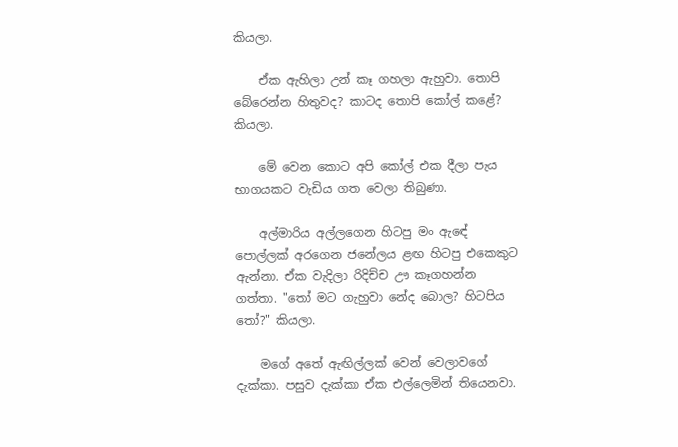කියලා.

    ඒක ඇහිලා උන් කෑ ගහලා ඇහුවා. තොපි බේරෙන්න හිතුවද? කාටද තොපි කෝල් කළේ? කියලා.

    මේ වෙන කොට අපි කෝල් එක දීලා පැය භාගයකට වැඩිය ගත වෙලා තිබුණා.

    අල්මාරිය අල්ලගෙන හිටපු මං ඇඳේ පොල්ලක්‌ අරගෙන ජනේලය ළඟ හිටපු එකෙකුට ඇන්නා. ඒක වැදිලා රිදිච්ච ඌ කෑගහන්න ගත්තා. "තෝ මට ගැහුවා නේද බොල? හිටපිය තෝ?" කියලා.

    මගේ අතේ ඇඟිල්ලක්‌ වෙන් වෙලාවගේ දැක්‌කා. පසුව දැක්‌කා ඒක එල්ලෙමින් තියෙනවා.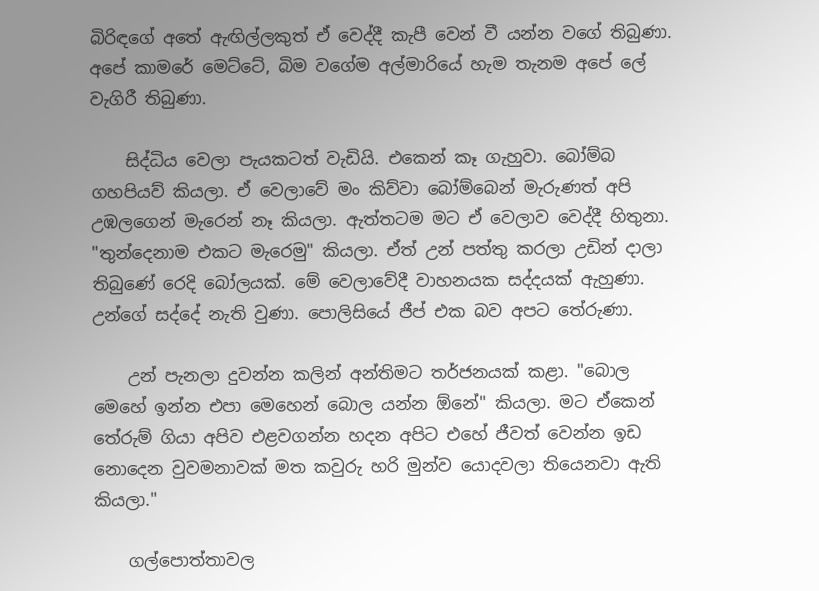බිරිඳගේ අතේ ඇඟිල්ලකුත් ඒ වෙද්දී කැපී වෙන් වී යන්න වගේ තිබුණා. අපේ කාමරේ මෙට්‌ටේ, බිම වගේම අල්මාරියේ හැම තැනම අපේ ලේ වැගිරී තිබුණා.

    සිද්ධිය වෙලා පැයකටත් වැඩියි. එකෙන් කෑ ගැහුවා. බෝම්බ ගහපියව් කියලා. ඒ වෙලාවේ මං කිව්වා බෝම්බෙන් මැරුණත් අපි උඹලගෙන් මැරෙන් නෑ කියලා. ඇත්තටම මට ඒ වෙලාව වෙද්දී හිතුනා. "තුන්දෙනාම එකට මැරෙමු" කියලා. ඒත් උන් පත්තු කරලා උඩින් දාලා තිබුණේ රෙදි බෝලයක්‌. මේ වෙලාවේදී වාහනයක සද්දයක්‌ ඇහුණා. උන්ගේ සද්දේ නැති වුණා. පොලිසියේ ජීප් එක බව අපට තේරුණා.

    උන් පැනලා දුවන්න කලින් අන්තිමට තර්ජනයක්‌ කළා. "බොල මෙහේ ඉන්න එපා මෙහෙන් බොල යන්න ඕනේ" කියලා. මට ඒකෙන් තේරුම් ගියා අපිව එළවගන්න හදන අපිට එහේ ජීවත් වෙන්න ඉඩ නොදෙන වුවමනාවක්‌ මත කවුරු හරි මුන්ව යොදවලා තියෙනවා ඇති කියලා."

    ගල්පොත්තාවල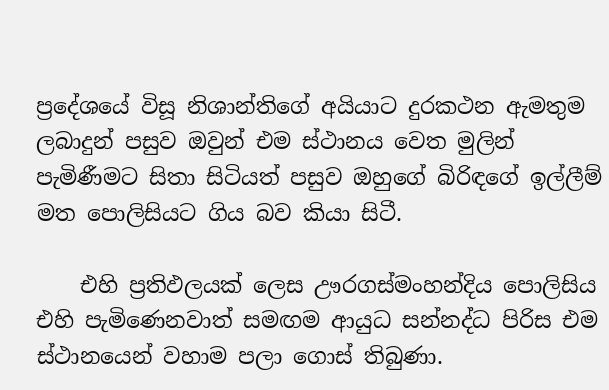ප්‍රදේශයේ විසූ නිශාන්තිගේ අයියාට දුරකථන ඇමතුම ලබාදුන් පසුව ඔවුන් එම ස්‌ථානය වෙත මුලින් පැමිණීමට සිතා සිටියත් පසුව ඔහුගේ බිරිඳගේ ඉල්ලීම් මත පොලිසියට ගිය බව කියා සිටී.

    එහි ප්‍රතිඵලයක්‌ ලෙස ඌරගස්‌මංහන්දිය පොලිසිය එහි පැමිණෙනවාත් සමඟම ආයුධ සන්නද්ධ පිරිස එම ස්‌ථානයෙන් වහාම පලා ගොස්‌ තිබුණා.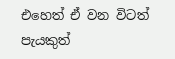එහෙත් ඒ වන විටත් පැයකුත්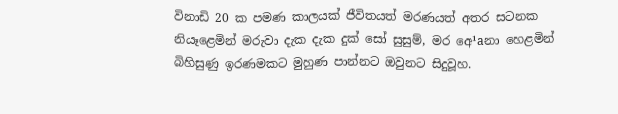විනාඩි 20 ක පමණ කාලයක්‌ ජීවිතයත් මරණයත් අතර සටනක නියෑළෙමින් මරුවා දැක දැක දුක්‌ සෝ සුසුම්, මර අෙ¹aනා හෙළමින් බිහිසුණු ඉරණමකට මුහුණ පාන්නට ඔවුනට සිදුවූහ.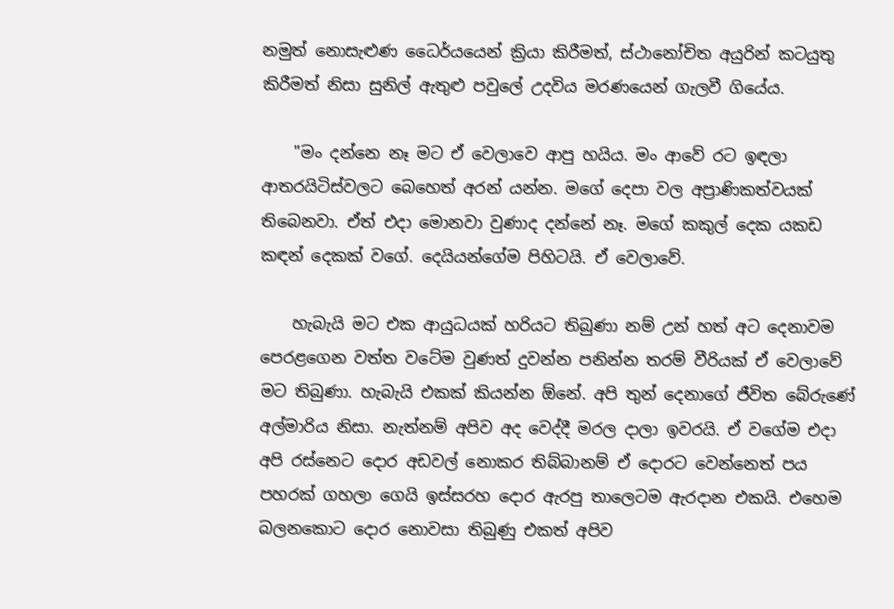නමුත් නොසැළුණ ධෛර්යයෙන් ක්‍රියා කිරීමත්, ස්‌ථානෝචිත අයුරින් කටයුතු කිරීමත් නිසා සුනිල් ඇතුළු පවුලේ උදවිය මරණයෙන් ගැලවී ගියේය.

    "මං දන්නෙ නෑ මට ඒ වෙලාවෙ ආපු හයිය. මං ආවේ රට ඉඳලා ආතරයිටිස්‌වලට බෙහෙත් අරන් යන්න. මගේ දෙපා වල අප්‍රාණිකත්වයක්‌ තිබෙනවා. ඒත් එදා මොනවා වුණාද දන්නේ නෑ. මගේ කකුල් දෙක යකඩ කඳන් දෙකක්‌ වගේ. දෙයියන්ගේම පිහිටයි. ඒ වෙලාවේ.

    හැබැයි මට එක ආයුධයක්‌ හරියට තිබුණා නම් උන් හත් අට දෙනාවම පෙරළගෙන වත්ත වටේම වුණත් දුවන්න පනින්න තරම් වීරියක්‌ ඒ වෙලාවේ මට තිබුණා. හැබැයි එකක්‌ කියන්න ඕනේ. අපි තුන් දෙනාගේ ජීවිත බේරුණේ අල්මාරිය නිසා. නැත්නම් අපිව අද වෙද්දී මරල දාලා ඉවරයි. ඒ වගේම එදා අපි රස්‌නෙට දොර අඩවල් නොකර තිබ්බානම් ඒ දොරට වෙන්නෙත් පය පහරක්‌ ගහලා ගෙයි ඉස්‌සරහ දොර ඇරපු තාලෙටම ඇරදාන එකයි. එහෙම බලනකොට දොර නොවසා තිබුණු එකත් අපිව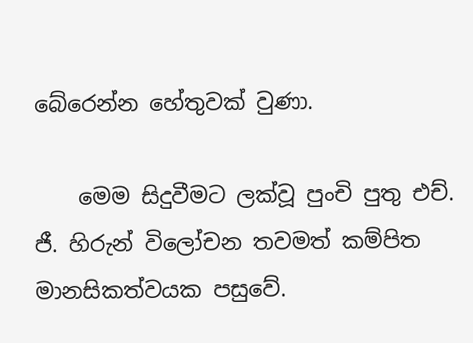බේරෙන්න හේතුවක්‌ වුණා.

    මෙම සිදුවීමට ලක්‌වූ පුංචි පුතු එච්. ජී. හිරුන් විලෝචන තවමත් කම්පිත මානසිකත්වයක පසුවේ.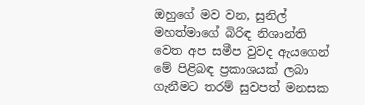ඔහුගේ මව වන, සුනිල් මහත්මාගේ බිරිඳ නිශාන්ති වෙත අප සමීප වුවද ඇයගෙන් මේ පිළිබඳ ප්‍රකාශයක්‌ ලබා ගැනීමට තරම් සුවපත් මනසක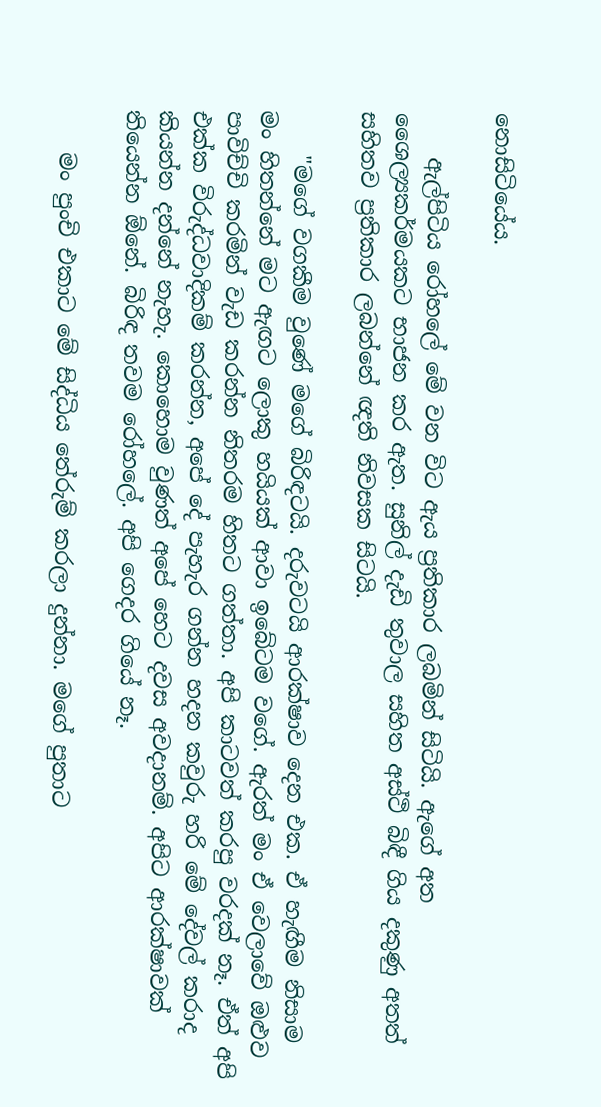නොසිටියේය.

    ඇල්පිටිය රෝහලේ මේ වන විට ඇය ප්‍රතිකාර ලබමින් සිටියි. ඇගේ අත ශෛල්‍යකර්මයකට භාජන කර ඇත. සුනිල් දැඩි තුවාල සහිත අස්‌ථි බිඳී ගිය දකුණු අතත් සහිතව ප්‍රතිකාර ලබන්නේ ඥති නිවසක සිටයි.

    "මගේ වගකීම වුණේ මගේ බිරිඳටයි. දරුවටයි ආරක්‌ෂාව දෙන එක. ඒ හැඟීම නිසාම මං හිතන්නේ මට ඇඟට ලොකු හයියක්‌ ආවා ඉබේටම වගේ. ඇරත් මං ඒ වෙලාවේ ඔළුව පාවිච්චි කරමින් වැඩ කරන්න නිතරම හිතට ගත්තා. අපි කාටවත් කරපු වරදක්‌ නෑ. ඒත් අපි එක්‌ක විරුද්ධවාදිකම් කරන්න, අපේ දේ පැහැර ගන්න හදන කවුරු හරි මේ දේවල් කරාද කියන්න දන්නේ නැහැ. කොහොම වුණත් අපේ හෙට දවස අවදානම්. අපිට ආරක්‌ෂාවක්‌ තියෙන්න ඕනේ. බිරිඳ තවම රෝහලේ. අපි ගෙදර ගියේ නෑ.

    මං පුංචි එකාට මේ සිද්ධිය තේරුම් කරලා දුන්නා. මගේ පුතාට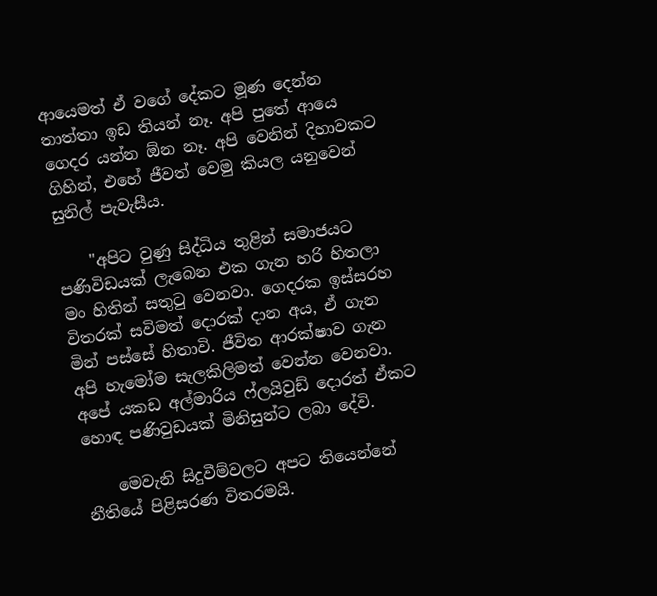ආයෙමත් ඒ වගේ දේකට මූණ දෙන්න තාත්තා ඉඩ තියන් නෑ. අපි පුතේ ආයෙ ගෙදර යන්න ඕන නෑ. අපි වෙනින් දිහාවකට ගිහින්, එහේ ජීවත් වෙමු කියල යනුවෙන් සුනිල් පැවැසීය.

    "අපිට වුණු සිද්ධිය තුළින් සමාජයට පණිවිඩයක්‌ ලැබෙන එක ගැන හරි හිතලා මං හිතින් සතුටු වෙනවා. ගෙදරක ඉස්‌සරහ විතරක්‌ සවිමත් දොරක්‌ දාන අය, ඒ ගැන මින් පස්‌සේ හිතාවි. ජීවිත ආරක්‌ෂාව ගැන අපි හැමෝම සැලකිලිමත් වෙන්න වෙනවා. අපේ යකඩ අල්මාරිය ෆ්ලයිවුඩ් දොරත් ඒකට හොඳ පණිවුඩයක්‌ මිනිසුන්ට ලබා දේවි.

    මෙවැනි සිදුවීම්වලට අපට තියෙන්නේ නීතියේ පිළිසරණ විතරමයි.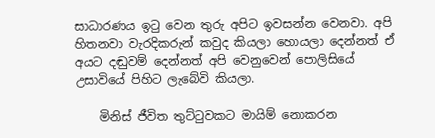සාධාරණය ඉටු වෙන තුරු අපිට ඉවසන්න වෙනවා. අපි හිතනවා වැරදිකරුන් කවුද කියලා හොයලා දෙන්නත් ඒ අයට දඬුවම් දෙන්නත් අපි වෙනුවෙන් පොලිසියේ උසාවියේ පිහිට ලැබේවි කියලා.

    මිනිස්‌ ජීවිත තුට්‌ටුවකට මායිම් නොකරන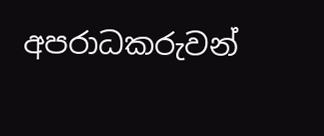අපරාධකරුවන්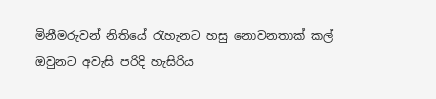මිනීමරුවන් නිතියේ රැහැනට හසු නොවනතාක්‌ කල් ඔවුනට අවැසි පරිදි හැසිරිය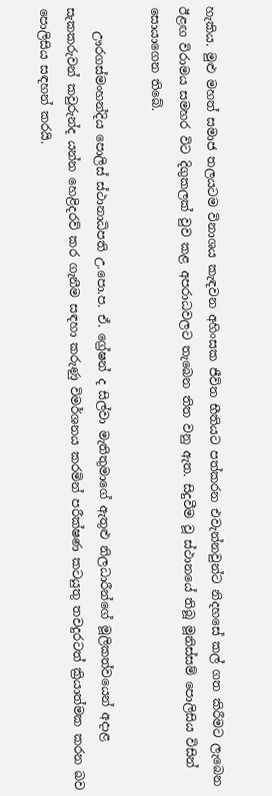හැකිය. මුළු මහත් සමාජ තලයටම විනාශය කැඳවන අහිංසක ජීවිත භීතියට පත්කරන එවැන්නවුන්ට නිදහසේ කල් ගත කිරීමට ලැබෙන ඊළඟ විරාමය සමහර විට දිගුකලක්‌ වුව කළ අපරාධවලට තැබෙන තිත වනු ඇත. සිදුවීම වූ ස්‌ථානයේ තිබූ මූනිස්‌සම් පොලිසිය විසින් සොයාගෙන තිබේ.

    ඌරගස්‌මංහන්දිය පොලිස්‌ ස්‌ථානාධිපති උ.පො.ප. ඒ. ග්‍රේෂන් ද සිල්වා මැතිතුමාගේ ඇතුළු නිලධාරීන්ගේ මූලිකත්වයෙන් අදාළ සැකකරුවන් කවුරුන්ද යන්න හෙළිදරව් කර ගැනීම සඳහා කරුණු විමර්ශනය කරමින් පරීක්‌ෂණ කටයුතු තවදුරටත් ක්‍රියාත්මක කරන බව පොලිසිය සඳහන් කරයි.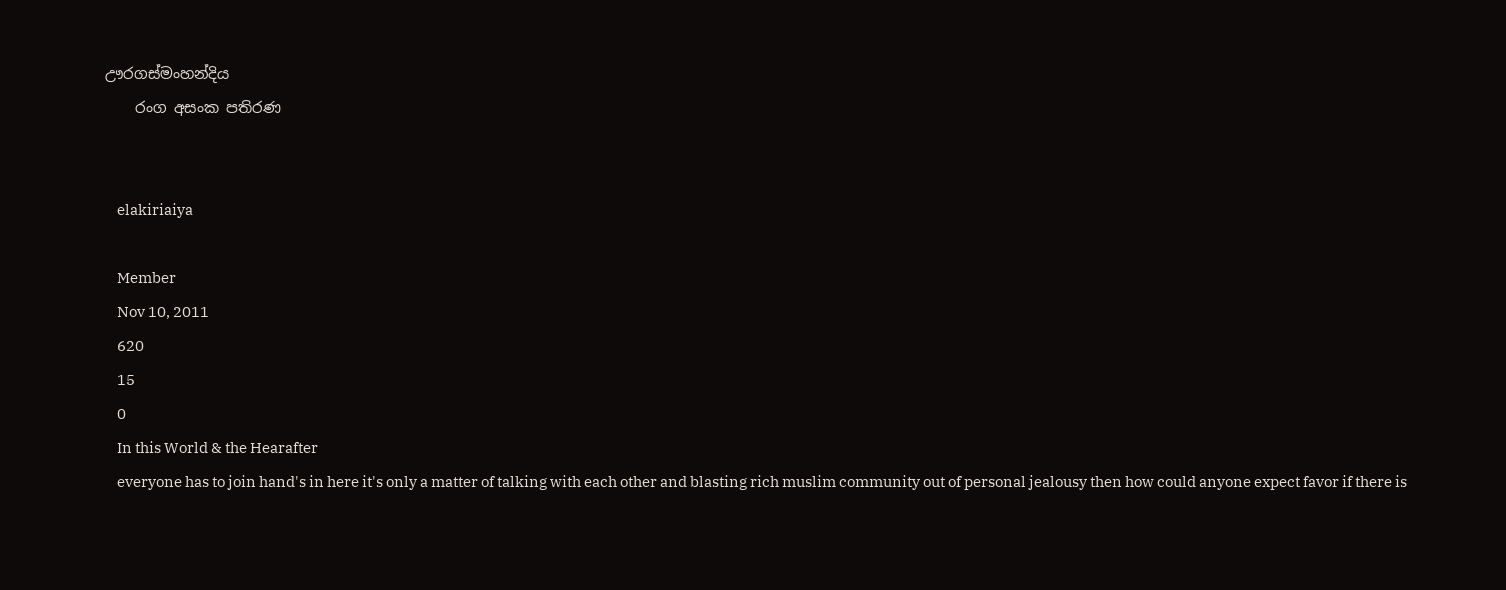ඌරගස්‌මංහන්දිය
    රංග අසංක පතිරණ


    elakiriaiya

    Member
    Nov 10, 2011
    620
    15
    0
    In this World & the Hearafter
    everyone has to join hand's in here it's only a matter of talking with each other and blasting rich muslim community out of personal jealousy then how could anyone expect favor if there is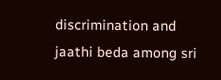discrimination and jaathi beda among sri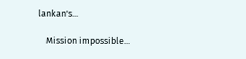lankan's...

    Mission impossible...